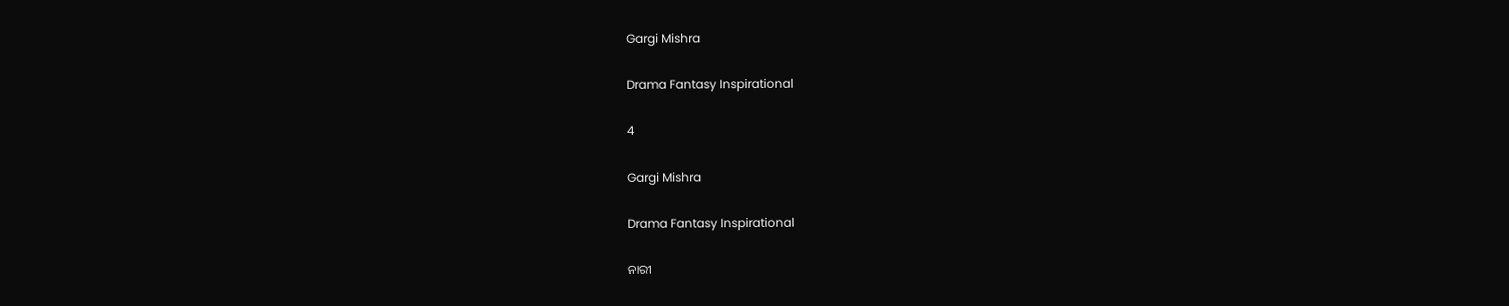Gargi Mishra

Drama Fantasy Inspirational

4

Gargi Mishra

Drama Fantasy Inspirational

ନାରୀ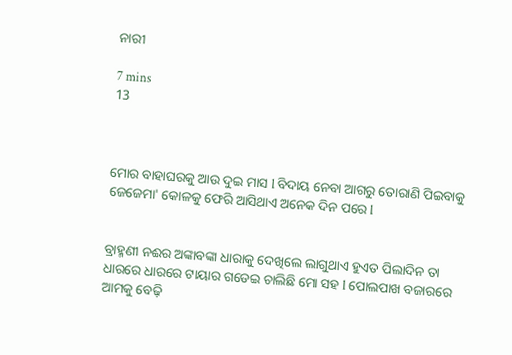ନାରୀ

7 mins
13



ମୋର ବାହାଘରକୁ ଆଉ ଦୁଇ ମାସ l ବିଦାୟ ନେବା ଆଗରୁ ତୋରାଣି ପିଇବାକୁ ଜେଜେମା' କୋଳକୁ ଫେରି ଆସିଥାଏ ଅନେକ ଦିନ ପରେ l


ବ୍ରାହ୍ମଣୀ ନଈର ଅଙ୍କାବଙ୍କା ଧାରାକୁ ଦେଖିଲେ ଲାଗୁଥାଏ ହୁଏତ ପିଲାଦିନ ତା ଧାରରେ ଧାରରେ ଟାୟାର ଗଡେଇ ଚାଲିଛି ମୋ ସହ l ପୋଲପାଖ ବଜାରରେ ଆମକୁ ବେଢ଼ି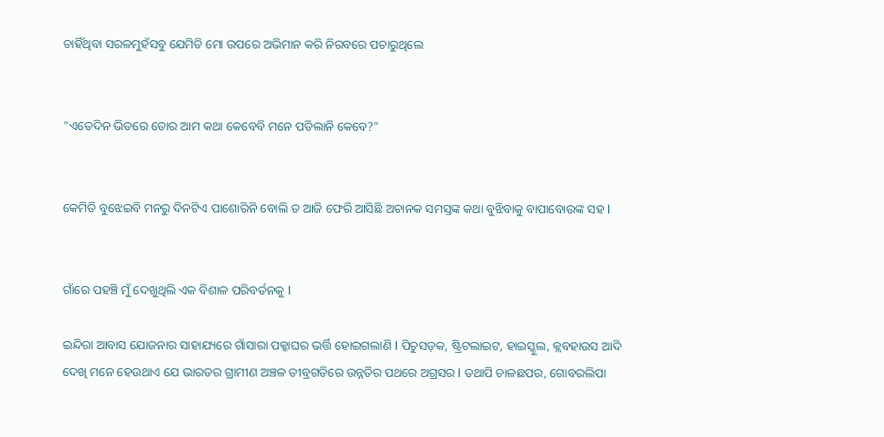ଚାହିଁଥିବା ସରଳମୁହଁସବୁ ଯେମିତି ମୋ ଉପରେ ଅଭିମାନ କରି ନିରବରେ ପଚାରୁଥିଲେ


"ଏତେଦିନ ଭିତରେ ତୋର ଆମ କଥା କେବେବି ମନେ ପଡିଲାନି କେବେ?"


କେମିତି ବୁଝେଇବି ମନରୁ ଦିନଟିଏ ପାଶୋରିନି ବୋଲି ତ ଆଜି ଫେରି ଆସିଛି ଅଚାନକ ସମସ୍ତଙ୍କ କଥା ବୁଝିବାକୁ ବାପାବୋଉଙ୍କ ସହ l


ଗାଁରେ ପହଞ୍ଚି ମୁଁ ଦେଖୁଥିଲି ଏକ ବିଶାଳ ପରିବର୍ତନକୁ l

ଇନ୍ଦିରା ଆବାସ ଯୋଜନାର ସାହାଯ୍ୟରେ ଗାଁସାରା ପକ୍କାଘର ଭର୍ତ୍ତି ହୋଇଗଲାଣି l ପିଚୁସଡ଼କ, ଷ୍ଟ୍ରିଟଲାଇଟ, ହାଇସ୍କୁଲ, କ୍ଲବହାଉସ ଆଦି ଦେଖି ମନେ ହେଉଥାଏ ଯେ ଭାରତର ଗ୍ରାମୀଣ ଅଞ୍ଚଳ ତୀବ୍ରଗତିରେ ଉନ୍ନତିର ପଥରେ ଅଗ୍ରସର l ତଥାପି ଚାଳଛପର, ଗୋବରଲିପା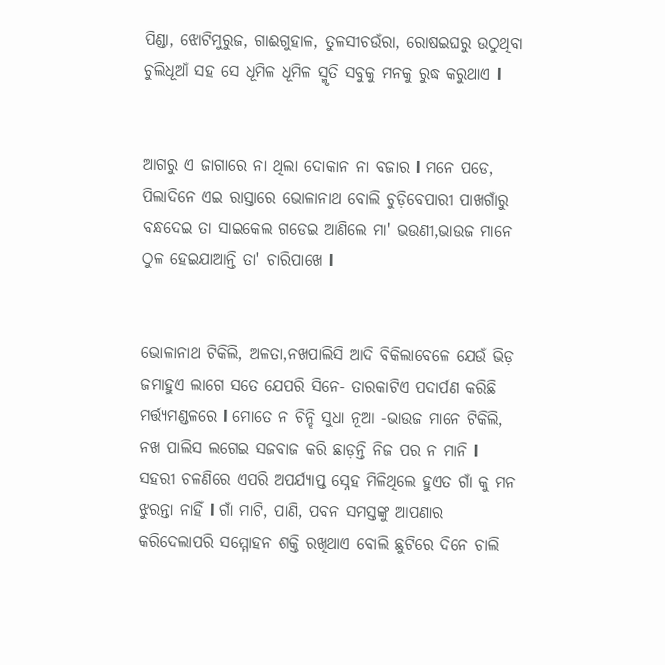ପିଣ୍ଡା, ଝୋଟିମୁରୁଜ, ଗାଈଗୁହାଳ, ତୁଳସୀଚଉଁରା, ରୋଷଇଘରୁ ଉଠୁଥିବା ଚୁଲିଧୂଆଁ ସହ ସେ ଧୂମିଳ ଧୂମିଳ ସ୍ମୃତି ସବୁକୁ ମନକୁ ରୁଦ୍ଧ କରୁଥାଏ l


ଆଗରୁ ଏ ଜାଗାରେ ନା ଥିଲା ଦୋକାନ ନା ବଜାର l ମନେ ପଡେ, ପିଲାଦିନେ ଏଇ ରାସ୍ତାରେ ଭୋଳାନାଥ ବୋଲି ଚୁଡ଼ିବେପାରୀ ପାଖଗାଁରୁ ବନ୍ଧଦେଇ ତା ସାଇକେଲ ଗଡେଇ ଆଣିଲେ ମା' ଭଉଣୀ,ଭାଉଜ ମାନେ ଠୁଳ ହେଇଯାଆନ୍ତି ତା' ଚାରିପାଖେ l


ଭୋଳାନାଥ ଟିକିଲି, ଅଳତା,ନଖପାଲିସି ଆଦି ବିକିଲାବେଳେ ଯେଉଁ ଭିଡ଼ ଜମାହୁଏ ଲାଗେ ସତେ ଯେପରି ସିନେ- ତାରକାଟିଏ ପଦାର୍ପଣ କରିଛି ମର୍ତ୍ତ୍ୟମଣ୍ଡଳରେ l ମୋତେ ନ ଚିନ୍ହି ସୁଧା ନୂଆ -ଭାଉଜ ମାନେ ଟିକିଲି, ନଖ ପାଲିସ ଲଗେଇ ସଜବାଜ କରି ଛାଡ଼ନ୍ତି ନିଜ ପର ନ ମାନି l ସହରୀ ଚଳଣିରେ ଏପରି ଅପର୍ଯ୍ୟାପ୍ତ ସ୍ନେହ ମିଳିଥିଲେ ହୁଏତ ଗାଁ କୁ ମନ ଝୁରନ୍ତା ନାହିଁ l ଗାଁ ମାଟି, ପାଣି, ପବନ ସମସ୍ତଙ୍କୁ ଆପଣାର କରିଦେଲାପରି ସମ୍ମୋହନ ଶକ୍ତି ରଖିଥାଏ ବୋଲି ଛୁଟିରେ ଦିନେ ଚାଲି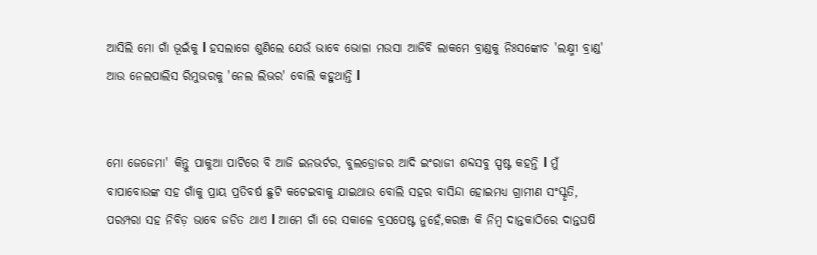ଆସିଲି ମୋ ଗାଁ ଭୂଇଁକୁ l ହସଲାଗେ ଶୁଣିଲେ ଯେଉଁ ଭାବେ ଭୋଳା ମଉସା ଆଜିବି ଲାକମେ ବ୍ରାଣ୍ଡକୁ ନିଃସଙ୍କୋଚ 'ଲକ୍ଷ୍ମୀ ବ୍ରାଣ୍ଡ' ଆଉ ନେଲପାଲିସ ରିମୁଭରକୁ 'ନେଲ ଲିଭର' ବୋଲି କହୁଥାନ୍ତି l


ମୋ ଜେଜେମା' କିନ୍ତୁ ପାକୁଆ ପାଟିରେ ବି ଆଜି ଇନଭର୍ଟର, ବୁଲଡ୍ରୋଜର ଆଦି ଇଂରାଜୀ ଶବ୍ଦସବୁ ସ୍ପଷ୍ଟ କହନ୍ତି l ମୁଁ ବାପାବୋଉଙ୍କ ସହ ଗାଁକୁ ପ୍ରାୟ ପ୍ରତିବର୍ଷ ଛୁଟି କଟେଇବାକୁ ଯାଇଥାଉ ବୋଲି ସହର ବାସିନ୍ଦା ହୋଇମଧ୍ୟ ଗ୍ରାମୀଣ ସଂସ୍କୃତି, ପରମ୍ପରା ସହ ନିବିଡ଼ ଭାବେ ଜଡିତ ଥାଏ l ଆମେ ଗାଁ ରେ ସକାଳେ ବ୍ରସପେଷ୍ଟ ନୁହେଁ,କରଞ୍ଜ କି ନିମ୍ବ ଦାନ୍ତକାଠିରେ ଦାନ୍ତଘଷି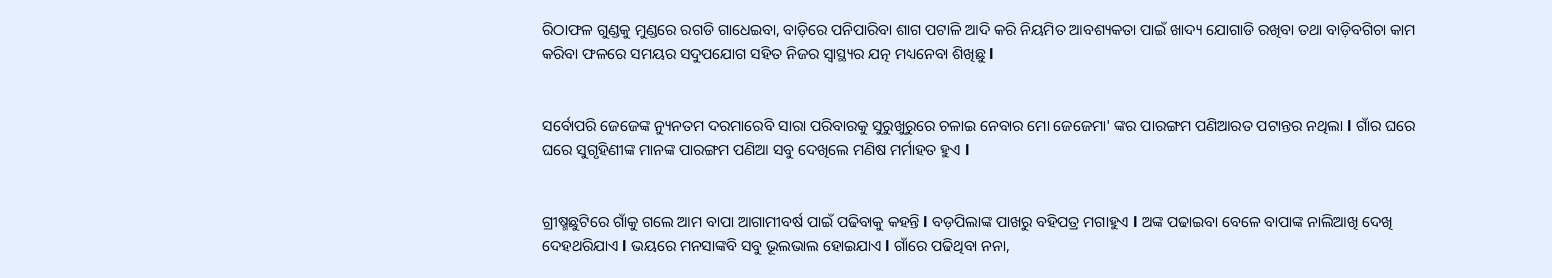ରିଠାଫଳ ଗୁଣ୍ଡକୁ ମୁଣ୍ଡରେ ରଗଡି ଗାଧେଇବା, ବାଡ଼ିରେ ପନିପାରିବା ଶାଗ ପଟାଳି ଆଦି କରି ନିୟମିତ ଆବଶ୍ୟକତା ପାଇଁ ଖାଦ୍ୟ ଯୋଗାଡି ରଖିବା ତଥା ବାଡ଼ିବଗିଚା କାମ କରିବା ଫଳରେ ସମୟର ସଦୁପଯୋଗ ସହିତ ନିଜର ସ୍ୱାସ୍ଥ୍ୟର ଯତ୍ନ ମଧ୍ୟନେବା ଶିଖିଛୁ l


ସର୍ବୋପରି ଜେଜେଙ୍କ ନ୍ୟୁନତମ ଦରମାରେବି ସାରା ପରିବାରକୁ ସୁରୁଖୁରୁରେ ଚଳାଇ ନେବାର ମୋ ଜେଜେମା' ଙ୍କର ପାରଙ୍ଗମ ପଣିଆରତ ପଟାନ୍ତର ନଥିଲା l ଗାଁର ଘରେ ଘରେ ସୁଗୃହିଣୀଙ୍କ ମାନଙ୍କ ପାରଙ୍ଗମ ପଣିଆ ସବୁ ଦେଖିଲେ ମଣିଷ ମର୍ମାହତ ହୁଏ l


ଗ୍ରୀଷ୍ମଛୁଟିରେ ଗାଁକୁ ଗଲେ ଆମ ବାପା ଆଗାମୀବର୍ଷ ପାଇଁ ପଢିବାକୁ କହନ୍ତି l ବଡ଼ପିଲାଙ୍କ ପାଖରୁ ବହିପତ୍ର ମଗାହୁଏ l ଅଙ୍କ ପଢାଇବା ବେଳେ ବାପାଙ୍କ ନାଲିଆଖି ଦେଖି ଦେହଥରିଯାଏ l ଭୟରେ ମନସାଙ୍କବି ସବୁ ଭୂଲଭାଲ ହୋଇଯାଏ l ଗାଁରେ ପଢିଥିବା ନନା,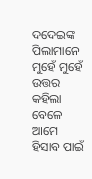ଦଦେଇଙ୍କ ପିଲାମାନେ ମୁହେଁ ମୁହେଁ ଉତ୍ତର କହିଲା ବେଳେ ଆମେ ହିସାବ ପାଇଁ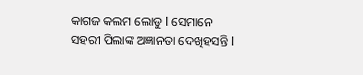କାଗଜ କଲମ ଲୋଡୁ l ସେମାନେ ସହରୀ ପିଲାଙ୍କ ଅଜ୍ଞାନତା ଦେଖିହସନ୍ତି l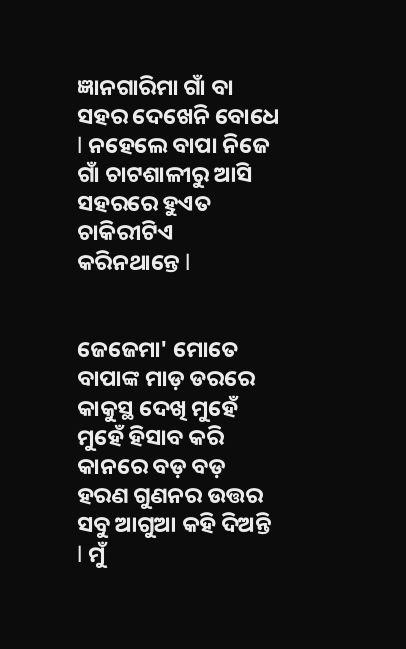ଜ୍ଞାନଗାରିମା ଗାଁ ବା ସହର ଦେଖେନି ବୋଧେ l ନହେଲେ ବାପା ନିଜେ ଗାଁ ଚାଟଶାଳୀରୁ ଆସି ସହରରେ ହୁଏତ ଚାକିରୀଟିଏ କରିନଥାନ୍ତେ l


ଜେଜେମା' ମୋତେ ବାପାଙ୍କ ମାଡ଼ ଡରରେ କାକୁସ୍ଥ ଦେଖି ମୁହେଁ ମୁହେଁ ହିସାବ କରି କାନରେ ବଡ଼ ବଡ଼ ହରଣ ଗୁଣନର ଉତ୍ତର ସବୁ ଆଗୁଆ କହି ଦିଅନ୍ତି l ମୁଁ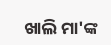ଖାଲି ମା'ଙ୍କ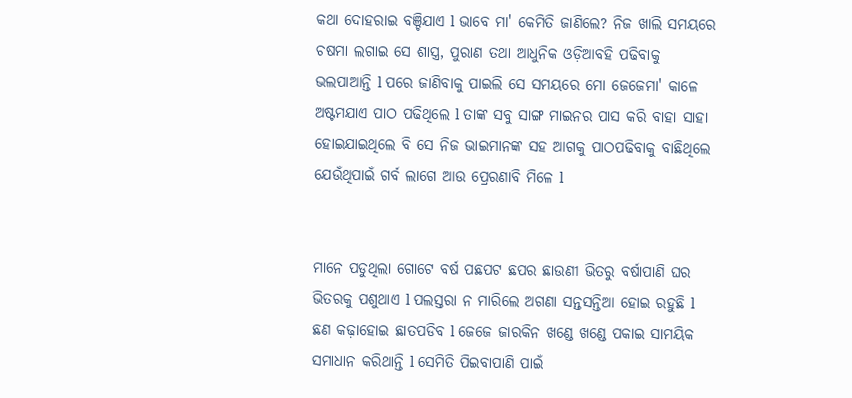କଥା ଦୋହରାଇ ବଞ୍ଚିଯାଏ l ଭାବେ ମା' କେମିତି ଜାଣିଲେ? ନିଜ ଖାଲି ସମୟରେ ଚଷମା ଲଗାଇ ସେ ଶାସ୍ତ୍ର, ପୁରାଣ ତଥା ଆଧୁନିକ ଓଡ଼ିଆବହି ପଢିବାକୁ ଭଲପାଆନ୍ତି l ପରେ ଜାଣିବାକୁ ପାଇଲି ସେ ସମୟରେ ମୋ ଜେଜେମା' କାଳେ ଅଷ୍ଟମଯାଏ ପାଠ ପଢିଥିଲେ l ତାଙ୍କ ସବୁ ସାଙ୍ଗ ମାଇନର ପାସ କରି ବାହା ସାହା ହୋଇଯାଇଥିଲେ ବି ସେ ନିଜ ଭାଇମାନଙ୍କ ସହ ଆଗକୁ ପାଠପଢିବାକୁ ବାଛିଥିଲେ ଯେଉଁଥିପାଇଁ ଗର୍ବ ଲାଗେ ଆଉ ପ୍ରେରଣାବି ମିଳେ l


ମାନେ ପଡୁଥିଲା ଗୋଟେ ବର୍ଷ ପଛପଟ ଛପର ଛାଉଣୀ ଭିତରୁ ବର୍ଷାପାଣି ଘର ଭିତରକୁ ପଶୁଥାଏ l ପଲସ୍ତରା ନ ମାରିଲେ ଅଗଣା ସନ୍ତସନ୍ତିଆ ହୋଇ ରହୁଛି l ଛଣ କଢ଼ାହୋଇ ଛାତପଡିବ l ଜେଜେ ଜାରକିନ ଖଣ୍ଡେ ଖଣ୍ଡେ ପକାଇ ସାମୟିକ ସମାଧାନ କରିଥାନ୍ତି l ସେମିତି ପିଇବାପାଣି ପାଇଁ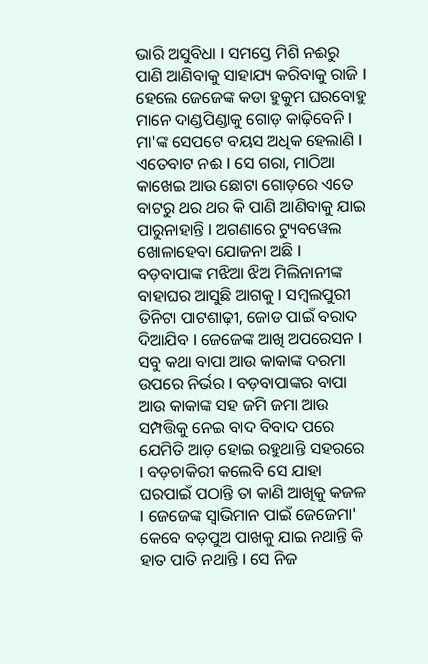ଭାରି ଅସୁବିଧା l ସମସ୍ତେ ମିଶି ନଈରୁ ପାଣି ଆଣିବାକୁ ସାହାଯ୍ୟ କରିବାକୁ ରାଜି l ହେଲେ ଜେଜେଙ୍କ କଡା ହୁକୁମ ଘରବୋହୁ ମାନେ ଦାଣ୍ଡପିଣ୍ଡାକୁ ଗୋଡ଼ କାଢ଼ିବେନି l ମା'ଙ୍କ ସେପଟେ ବୟସ ଅଧିକ ହେଲାଣି l ଏତେବାଟ ନଈ l ସେ ଗରା, ମାଠିଆ କାଖେଇ ଆଉ ଛୋଟା ଗୋଡ଼ରେ ଏତେ ବାଟରୁ ଥର ଥର କି ପାଣି ଆଣିବାକୁ ଯାଇ ପାରୁନାହାନ୍ତି l ଅଗଣାରେ ଟ୍ୟୁବୱେଲ ଖୋଳାହେବା ଯୋଜନା ଅଛି l ବଡ଼ବାପାଙ୍କ ମଝିଆ ଝିଅ ମିଲିନାନୀଙ୍କ ବାହାଘର ଆସୁଛି ଆଗକୁ l ସମ୍ବଲପୁରୀ ତିନିଟା ପାଟଶାଢ଼ୀ, ଜୋଡ ପାଇଁ ବରାଦ ଦିଆଯିବ l ଜେଜେଙ୍କ ଆଖି ଅପରେସନ l ସବୁ କଥା ବାପା ଆଉ କାକାଙ୍କ ଦରମା ଉପରେ ନିର୍ଭର l ବଡ଼ବାପାଙ୍କର ବାପା ଆଉ କାକାଙ୍କ ସହ ଜମି ଜମା ଆଉ ସମ୍ପତ୍ତିକୁ ନେଇ ବାଦ ବିବାଦ ପରେ ଯେମିତି ଆଡ଼ ହୋଇ ରହୁଥାନ୍ତି ସହରରେ l ବଡ଼ଚାକିରୀ କଲେବି ସେ ଯାହା ଘରପାଇଁ ପଠାନ୍ତି ତା କାଣି ଆଖିକୁ କଜଳ l ଜେଜେଙ୍କ ସ୍ୱାଭିମାନ ପାଇଁ ଜେଜେମା' କେବେ ବଡ଼ପୁଅ ପାଖକୁ ଯାଇ ନଥାନ୍ତି କି ହାତ ପାତି ନଥାନ୍ତି l ସେ ନିଜ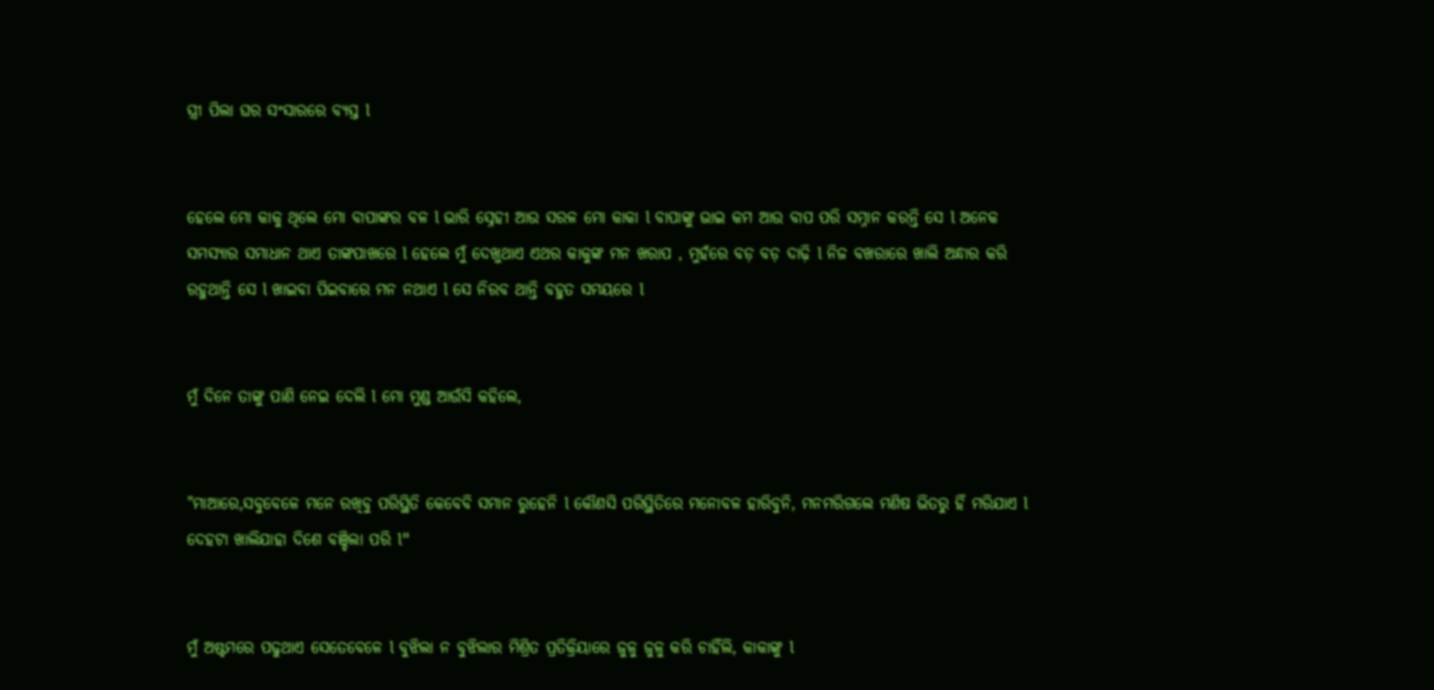ସ୍ତ୍ରୀ ପିଲା ଘର ସଂସାରରେ ବ୍ୟସ୍ତ l


ହେଲେ ମୋ କାକୁ ଥିଲେ ମୋ ବାପାଙ୍କର ବଳ l ଭାରି ସ୍ନେହୀ ଆଉ ସରଳ ମୋ କାକା l ବାପାଙ୍କୁ ଭାଇ କମ ଆଉ ବାପ ପରି ସମ୍ନାନ କରନ୍ତି ସେ l ଅନେକ ସମସ୍ୟାର ସମାଧାନ ଥାଏ ତାଙ୍କପାଖରେ l ହେଲେ ମୁଁ ଦେଖୁଥାଏ ଏଥର କାକୁଙ୍କ ମନ ଖରାପ , ମୁହଁରେ ବଡ଼ ବଡ଼ ଦାଢ଼ି l ନିଜ ବଖରାରେ ଖାଲି ଅନ୍ଧାର କରି ରହୁଥାନ୍ତି ସେ l ଖାଇବା ପିଇବାରେ ମନ ନଥାଏ l ସେ ନିରବ ଥାନ୍ତି ବହୁତ ସମୟରେ l


ମୁଁ ଦିନେ ତାଙ୍କୁ ପାଣି ନେଇ ଦେଲି l ମୋ ମୁଣ୍ଡ ଆଉଁସି କହିଲେ,


"ମାଆରେ,ସବୁବେଳେ ମନେ ରଖିବୁ ପରିସ୍ଥିତି କେବେବି ସମାନ ରୁହେନି l କୌଣସି ପରିସ୍ଥିତିରେ ମନୋବଳ ହାରିବୁନି, ମନମରିଗଲେ ମଣିଷ ଭିତରୁ ହିଁ ମରିଯାଏ l ଦେହଟା ଖାଲିଯାହା ଦିଶେ ବଞ୍ଚିଲା ପରି l"


ମୁଁ ଅଷ୍ଟମରେ ପଢୁଥାଏ ସେତେବେଳେ l ବୁଝିଲା ନ ବୁଝିଲାର ମିଶ୍ରିତ ପ୍ରତିକ୍ରିୟାରେ ଜୁଳୁ ଜୁଳୁ କରି ଚାହିଁଲି, କାକାଙ୍କୁ l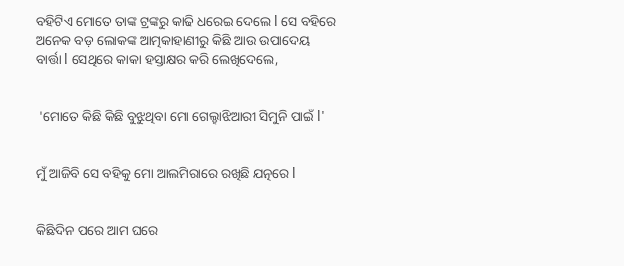ବହିଟିଏ ମୋତେ ତାଙ୍କ ଟ୍ରଙ୍କରୁ କାଢି ଧରେଇ ଦେଲେ l ସେ ବହିରେ ଅନେକ ବଡ଼ ଲୋକଙ୍କ ଆତ୍ମକାହାଣୀରୁ କିଛି ଆଉ ଉପାଦେୟ ବାର୍ତ୍ତା l ସେଥିରେ କାକା ହସ୍ତାକ୍ଷର କରି ଲେଖିଦେଲେ,


 'ମୋତେ କିଛି କିଛି ବୁଝୁଥିବା ମୋ ଗେଲ୍ହାଝିଆରୀ ସିମୁନି ପାଇଁ l'


ମୁଁ ଆଜିବି ସେ ବହିକୁ ମୋ ଆଲମିରାରେ ରଖିଛି ଯତ୍ନରେ l


କିଛିଦିନ ପରେ ଆମ ଘରେ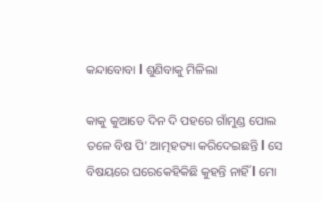କନ୍ଦାବୋବା l ଶୁଣିବାକୁ ମିଳିଲା

କାକୁ କୁଆଡେ ଦିନ ଦି ପହରେ ଗାଁମୁଣ୍ଡ ପୋଲ ତଳେ ବିଷ ପି' ଆତ୍ମହତ୍ୟା କରିଦେଇଛନ୍ତି l ସେ ବିଷୟରେ ଘରେକେହିକିଛି କୁହନ୍ତି ନାହିଁ l ମୋ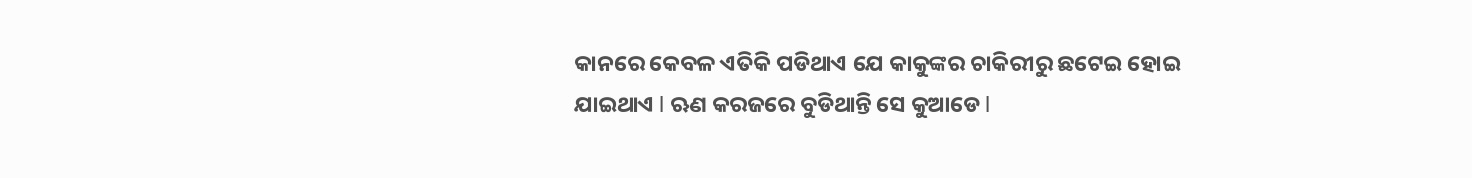କାନରେ କେବଳ ଏତିକି ପଡିଥାଏ ଯେ କାକୁଙ୍କର ଚାକିରୀରୁ ଛଟେଇ ହୋଇ ଯାଇଥାଏ l ଋଣ କରଜରେ ବୁଡିଥାନ୍ତି ସେ କୁଆଡେ l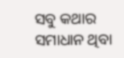ସବୁ କଥାର ସମାଧାନ ଥିବା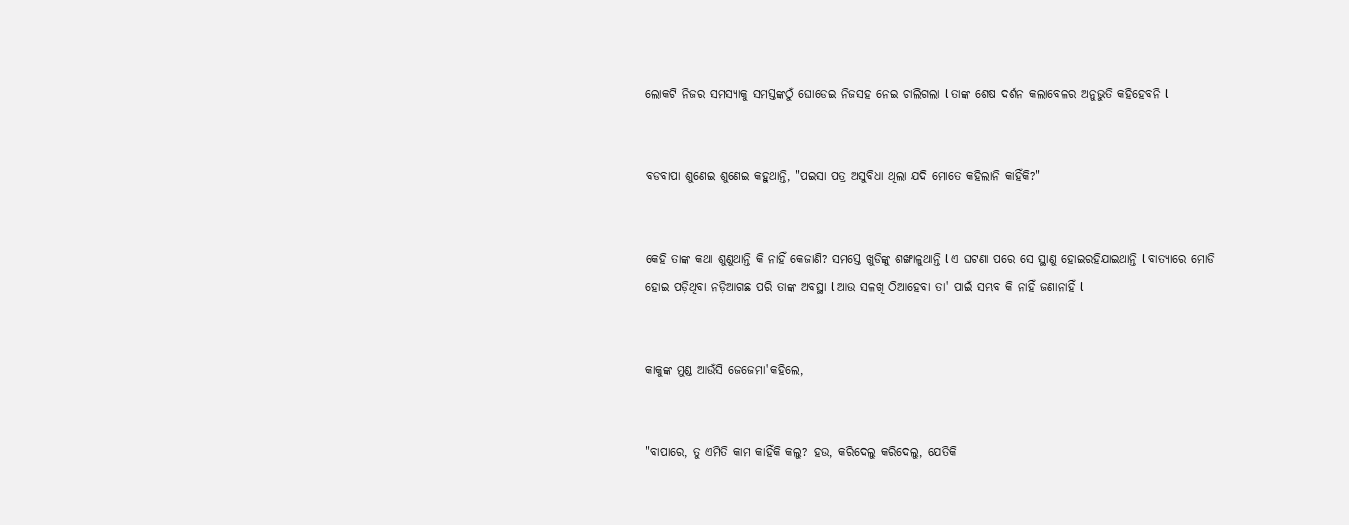ଲୋକଟି ନିଜର ସମସ୍ୟାକୁ ସମସ୍ତଙ୍କଠୁଁ ଘୋଡେଇ ନିଜସହ ନେଇ ଚାଲିଗଲା l ତାଙ୍କ ଶେଷ ଦର୍ଶନ କଲାବେଳର ଅନୁଭୁତି କହିହେବନି l


ବଡବାପା ଶୁଣେଇ ଶୁଣେଇ କହୁଥାନ୍ତି, "ପଇସା ପତ୍ର ଅସୁବିଧା ଥିଲା ଯଦି ମୋତେ କହିଲାନି କାହିଁକି?"


କେହି ତାଙ୍କ କଥା ଶୁଣୁଥାନ୍ତି କି ନାହିଁ କେଜାଣି? ସମସ୍ତେ ଖୁଡିଙ୍କୁ ଶଙ୍ଖାଳୁଥାନ୍ତି l ଏ ଘଟଣା ପରେ ସେ ସ୍ଥାଣୁ ହୋଇରହିଯାଇଥାନ୍ତି l ବାତ୍ୟାରେ ମୋଡି ହୋଇ ପଡ଼ିଥିବା ନଡ଼ିଆଗଛ ପରି ତାଙ୍କ ଅବସ୍ଥା l ଆଉ ସଳଖି ଠିଆହେବା ତା' ପାଇଁ ସମ୍ଭବ କି ନାହିଁ ଜଣାନାହିଁ l


କାକୁଙ୍କ ମୁଣ୍ଡ ଆଉଁସି ଜେଜେମା'କହିଲେ,


"ବାପାରେ, ତୁ ଏମିତି କାମ କାହିଁକି କଲୁ? ହଉ, କରିଦେଲୁ କରିଦେଲୁ, ଯେତିକି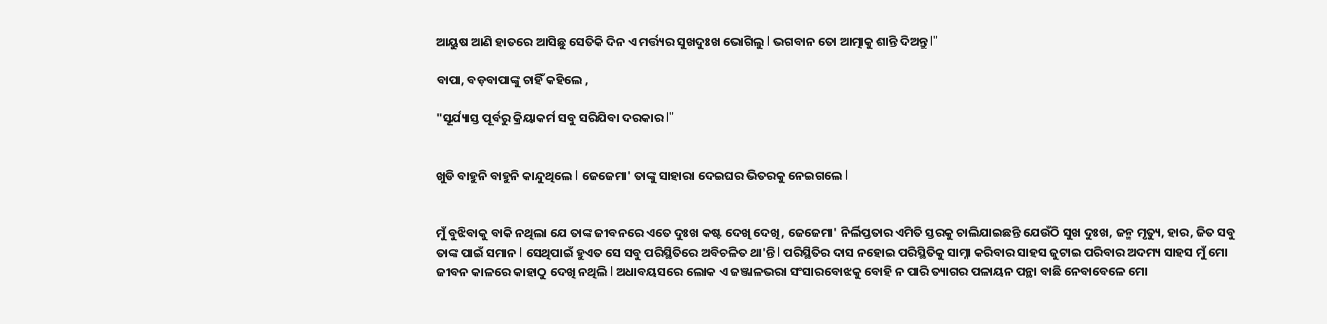ଆୟୁଷ ଆଣି ହାତରେ ଆସିଛୁ ସେତିକି ଦିନ ଏ ମର୍ତ୍ତ୍ୟର ସୁଖଦୁଃଖ ଭୋଗିଲୁ l ଭଗବାନ ତୋ ଆତ୍ମାକୁ ଶାନ୍ତି ଦିଅନ୍ତୁ l"

ବାପା, ବଡ଼ବାପାଙ୍କୁ ଚାହିଁ କହିଲେ ,

"ସୂର୍ଯ୍ୟାସ୍ତ ପୂର୍ବରୁ କ୍ରିୟାକର୍ମ ସବୁ ସରିଯିବା ଦରକାର l"


ଖୁଡି ବାହୁନି ବାହୁନି କାନ୍ଦୁଥିଲେ l ଜେଜେମା' ତାଙ୍କୁ ସାହାରା ଦେଇଘର ଭିତରକୁ ନେଇଗଲେ l


ମୁଁ ବୁଝିବାକୁ ବାକି ନଥିଲା ଯେ ତାଙ୍କ ଜୀବନରେ ଏତେ ଦୁଃଖ କଷ୍ଟ ଦେଖି ଦେଖି, ଜେଜେମା' ନିର୍ଲିପ୍ତତାର ଏମିତି ସ୍ତରକୁ ଚାଲିଯାଇଛନ୍ତି ଯେଉଁଠି ସୁଖ ଦୁଃଖ, ଜନ୍ମ ମୃତ୍ୟୁ, ହାର, ଜିତ ସବୁ ତାଙ୍କ ପାଇଁ ସମାନ l ସେଥିପାଇଁ ହୁଏତ ସେ ସବୁ ପରିସ୍ଥିତିରେ ଅବିଚଳିତ ଥା'ନ୍ତି l ପରିସ୍ଥିତିର ଦାସ ନହୋଇ ପରିସ୍ଥିତିକୁ ସାମ୍ନା କରିବାର ସାହସ ଜୁଟାଇ ପରିବାର ଅଦମ୍ୟ ସାହସ ମୁଁ ମୋ ଜୀବନ କାଳରେ କାହାଠୁ ଦେଖି ନଥିଲି l ଅଧାବୟସରେ ଲୋକ ଏ ଜଞ୍ଜାଳଭରା ସଂସାରବୋଝକୁ ବୋହି ନ ପାରି ତ୍ୟାଗର ପଳାୟନ ପନ୍ଥା ବାଛି ନେବାବେଳେ ମୋ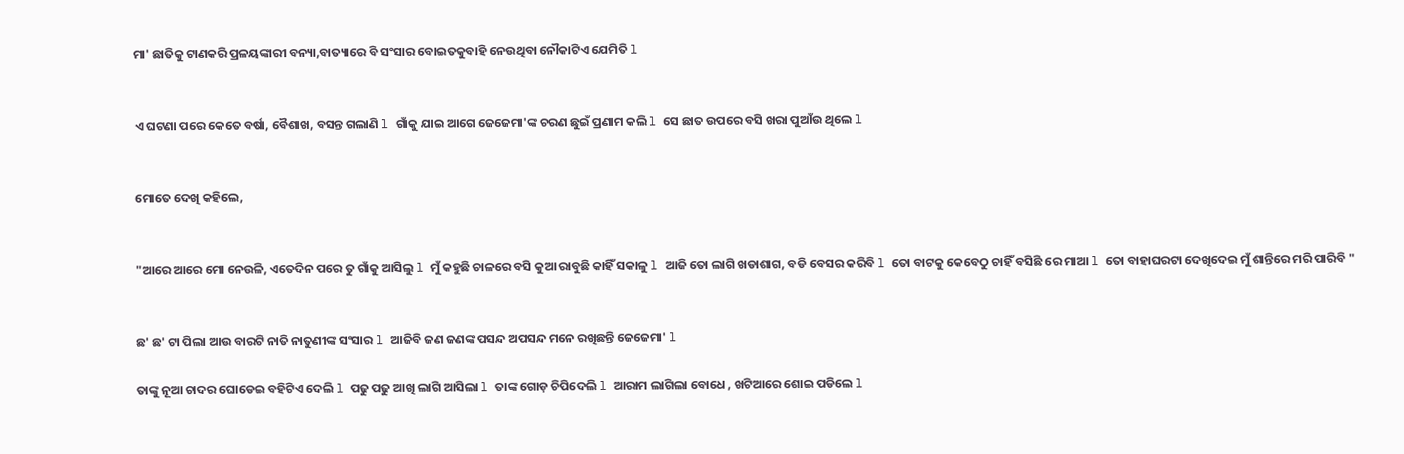ମା' ଛାତିକୁ ଟାଣକରି ପ୍ରଳୟଙ୍କାରୀ ବନ୍ୟା,ବାତ୍ୟାରେ ବି ସଂସାର ବୋଇତକୁବାହି ନେଉଥିବା ନୌକାଟିଏ ଯେମିତି l


ଏ ଘଟଣା ପରେ କେତେ ବର୍ଷା, ବୈଶାଖ, ବସନ୍ତ ଗଲାଣି l ଗାଁକୁ ଯାଇ ଆଗେ ଜେଜେମା'ଙ୍କ ଚରଣ ଛୁଇଁ ପ୍ରଣାମ କଲି l ସେ ଛାତ ଉପରେ ବସି ଖରା ପୁଆଁଉ ଥିଲେ l


ମୋତେ ଦେଖି କହିଲେ,


"ଆରେ ଆରେ ମୋ ନେଉଳି, ଏତେଦିନ ପରେ ତୁ ଗାଁକୁ ଆସିଲୁ l ମୁଁ କହୁଛି ଚାଳରେ ବସି କୁଆ ରାବୁଛି କାହିଁ ସକାଳୁ l ଆଜି ତୋ ଲାଗି ଖଡାଶାଗ, ବଡି ବେସର କରିବି l ତୋ ବାଟକୁ କେବେଠୁ ଚାହିଁ ବସିଛି ରେ ମାଆ l ତୋ ବାହାଘରଟା ଦେଖିଦେଇ ମୁଁ ଶାନ୍ତିରେ ମରି ପାରିବି "


ଛ' ଛ' ଟା ପିଲା ଆଉ ବାରଟି ନାତି ନାତୁଣୀଙ୍କ ସଂସାର l ଆଜିବି ଜଣ ଜଣଙ୍କ ପସନ୍ଦ ଅପସନ୍ଦ ମନେ ରଖିଛନ୍ତି ଜେଜେମା' l

ତାଙ୍କୁ ନୂଆ ଚାଦର ଘୋଡେଇ ବହିଟିଏ ଦେଲି l ପଢୁ ପଢୁ ଆଖି ଲାଗି ଆସିଲା l ତାଙ୍କ ଗୋଡ଼ ଚିପିଦେଲି l ଆରାମ ଲାଗିଲା ବୋଧେ , ଖଟିଆରେ ଶୋଇ ପଡିଲେ l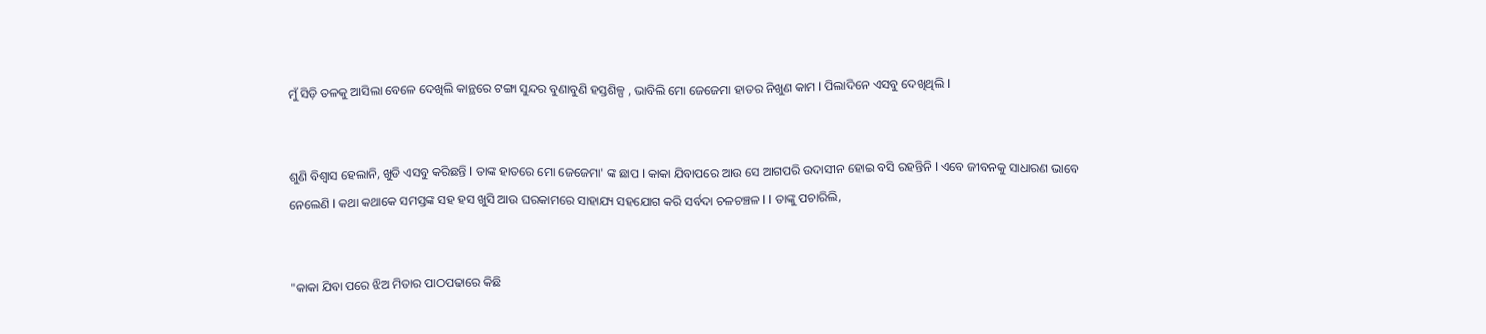ମୁଁ ସିଡ଼ି ତଳକୁ ଆସିଲା ବେଳେ ଦେଖିଲି କାନ୍ଥରେ ଟଙ୍ଗା ସୁନ୍ଦର ବୁଣାବୁଣି ହସ୍ତଶିଳ୍ପ , ଭାବିଲି ମୋ ଜେଜେମା ହାତର ନିଖୁଣ କାମ l ପିଲାଦିନେ ଏସବୁ ଦେଖିଥିଲି l


ଶୁଣି ବିଶ୍ୱାସ ହେଲାନି, ଖୁଡି ଏସବୁ କରିଛନ୍ତି l ତାଙ୍କ ହାତରେ ମୋ ଜେଜେମା' ଙ୍କ ଛାପ l କାକା ଯିବାପରେ ଆଉ ସେ ଆଗପରି ଉଦାସୀନ ହୋଇ ବସି ରହନ୍ତିନି l ଏବେ ଜୀବନକୁ ସାଧାରଣ ଭାବେ ନେଲେଣି l କଥା କଥାକେ ସମସ୍ତଙ୍କ ସହ ହସ ଖୁସି ଆଉ ଘରକାମରେ ସାହାଯ୍ୟ ସହଯୋଗ କରି ସର୍ବଦା ଚଳଚଞ୍ଚଳ l l ତାଙ୍କୁ ପଚାରିଲି,


"କାକା ଯିବା ପରେ ଝିଅ ମିତାର ପାଠପଢାରେ କିଛି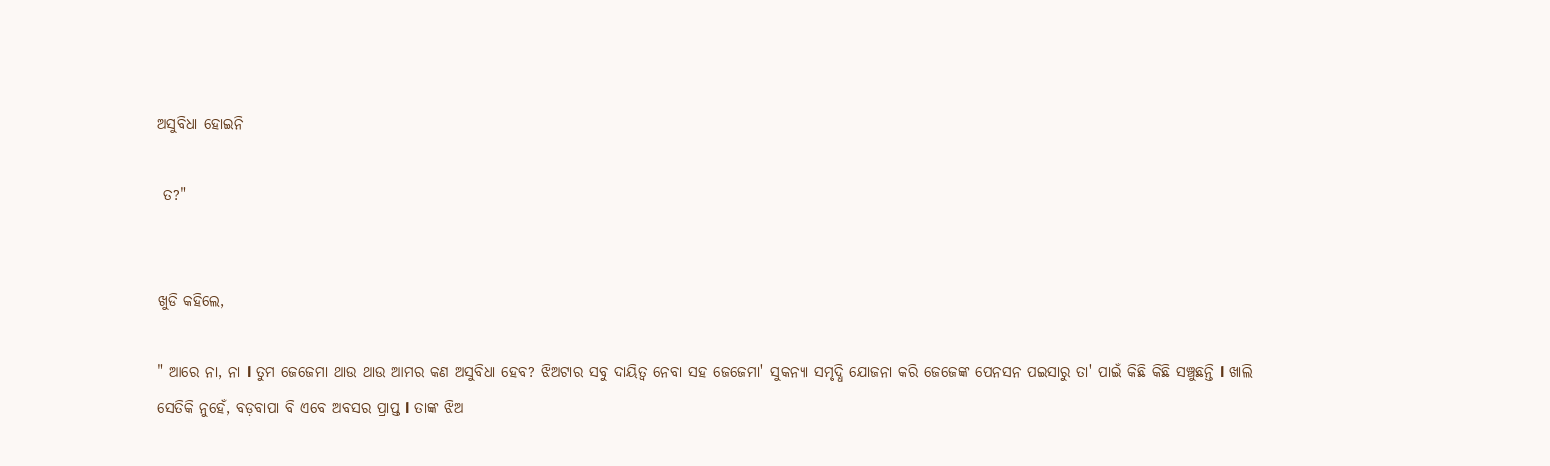ଅସୁବିଧା ହୋଇନି

 ତ?"


ଖୁଡି କହିଲେ,

" ଆରେ ନା, ନା l ତୁମ ଜେଜେମା ଥାଉ ଥାଉ ଆମର କଣ ଅସୁବିଧା ହେବ? ଝିଅଟାର ସବୁ ଦାୟିତ୍ୱ ନେବା ସହ ଜେଜେମା' ସୁକନ୍ୟା ସମୃଦ୍ଧି ଯୋଜନା କରି ଜେଜେଙ୍କ ପେନସନ ପଇସାରୁ ତା' ପାଇଁ କିଛି କିଛି ସଞ୍ଚୁଛନ୍ତି l ଖାଲି ସେତିକି ନୁହେଁ, ବଡ଼ବାପା ବି ଏବେ ଅବସର ପ୍ରାପ୍ତ l ତାଙ୍କ ଝିଅ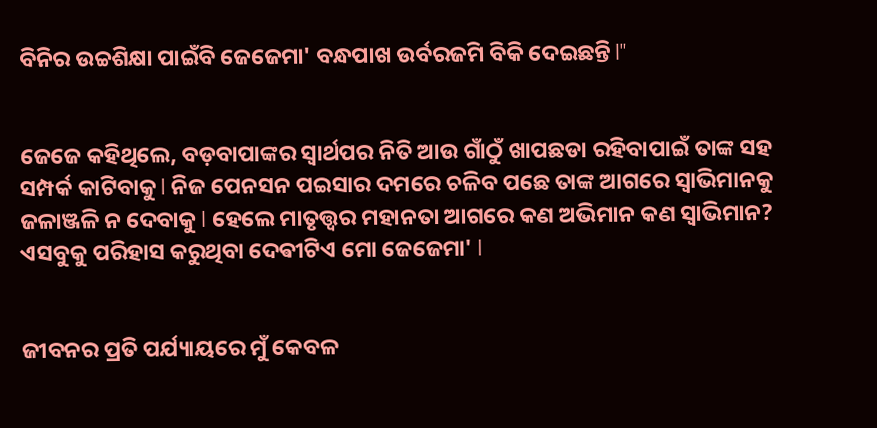ବିନିର ଉଚ୍ଚଶିକ୍ଷା ପାଇଁବି ଜେଜେମା' ବନ୍ଧପାଖ ଉର୍ବରଜମି ବିକି ଦେଇଛନ୍ତି l"


ଜେଜେ କହିଥିଲେ, ବଡ଼ବାପାଙ୍କର ସ୍ୱାର୍ଥପର ନିତି ଆଉ ଗାଁଠୁଁ ଖାପଛଡା ରହିବାପାଇଁ ତାଙ୍କ ସହ ସମ୍ପର୍କ କାଟିବାକୁ l ନିଜ ପେନସନ ପଇସାର ଦମରେ ଚଳିବ ପଛେ ତାଙ୍କ ଆଗରେ ସ୍ୱାଭିମାନକୁ ଜଳାଞ୍ଜଳି ନ ଦେବାକୁ l ହେଲେ ମାତୃତ୍ତ୍ୱର ମହାନତା ଆଗରେ କଣ ଅଭିମାନ କଣ ସ୍ୱାଭିମାନ? ଏସବୁକୁ ପରିହାସ କରୁଥିବା ଦେଵୀଟିଏ ମୋ ଜେଜେମା' l


ଜୀବନର ପ୍ରତି ପର୍ଯ୍ୟାୟରେ ମୁଁ କେବଳ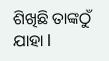ଶିଖିଛି ତାଙ୍କଠୁଁ ଯାହା l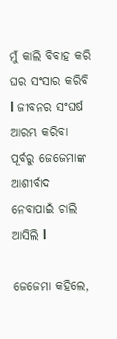ମୁଁ କାଲି ବିବାହ କରି ଘର ସଂସାର କରିବି l ଜୀବନର ସଂଘର୍ଷ ଆରମ୍ଭ କରିବା ପୂର୍ବରୁ ଜେଜେମାଙ୍କ ଆଶୀର୍ବାଦ ନେବାପାଇଁ ଚାଲି ଆସିଲି l

ଜେଜେମା କହିଲେ,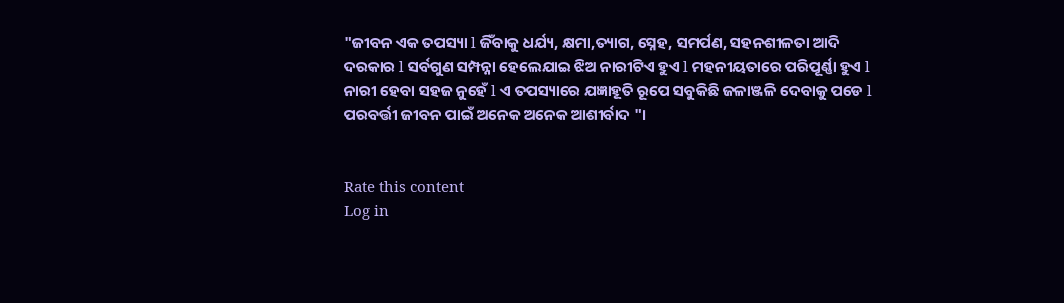"ଜୀବନ ଏକ ତପସ୍ୟା l ଜିଁବାକୁ ଧର୍ଯ୍ୟ, କ୍ଷମା,ତ୍ୟାଗ, ସ୍ନେହ, ସମର୍ପଣ, ସହନଶୀଳତା ଆଦି ଦରକାର l ସର୍ବଗୁଣ ସମ୍ପନ୍ନା ହେଲେଯାଇ ଝିଅ ନାରୀଟିଏ ହୁଏ l ମହନୀୟତାରେ ପରିପୂର୍ଣ୍ଣା ହୁଏ l ନାରୀ ହେବା ସହଜ ନୁହେଁ l ଏ ତପସ୍ୟାରେ ଯଜ୍ଞାହୂତି ରୂପେ ସବୁକିଛି ଜଳାଞ୍ଜଳି ଦେବାକୁ ପଡେ l ପରବର୍ତ୍ତୀ ଜୀବନ ପାଇଁ ଅନେକ ଅନେକ ଆଶୀର୍ବାଦ "।


Rate this content
Log in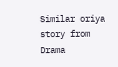Similar oriya story from Drama